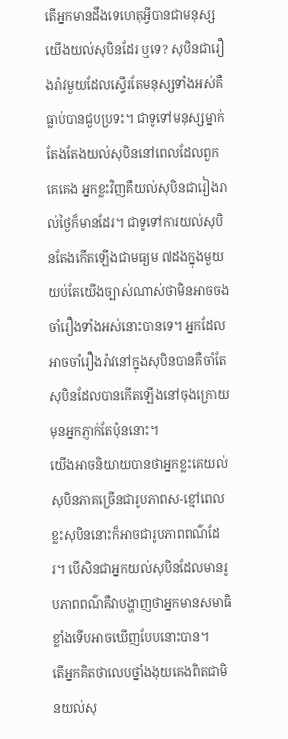តើអ្នកមានដឹងទេហេតុអ្វីបានជាមនុស្សយើងយល់សុបិនដែរ ឬទេ? សុបិនជារឿងរ៉ាវមួយដែលស្ទើរតែមនុស្សទាំងអស់គឺធ្លាប់បានជួបប្រទះ។ ជាទូទៅមនុស្សម្នាក់តែងតែងយល់សុបិននៅពេលដែលពួកគេគេង អ្នកខ្លះវិញគឺយល់សុបិនជារៀងរាល់ថ្ងៃក៏មានដែរ។ ជាទូទៅការយល់សុបិនតែងកើតឡើងជាមធ្យម ៧ដងក្នុងមួយយប់តែយើងច្បាស់ណាស់ថាមិនអាចចងចាំរឿងទាំងអស់នោះបានទេ។ អ្នកដែលអាចចាំរឿងរ៉ាវនៅក្នុងសុបិនបានគឺចាំតែសុបិនដែលបានកើតឡើងនៅចុងក្រោយមុនអ្នកភ្ញាក់តែប៉ុននោះ។
យើងអាចនិយាយបានថាអ្នកខ្លះគេយល់សុបិនភាគច្រើនជារូបភាពស-ខ្មៅពេលខ្លះសុបិននោះក៏អាចជារូបភាពពណ៌ដែរ។ បើសិនជាអ្នកយល់សុបិនដែលមានរូបភាពពណ៌គឺវាបង្ហាញថាអ្នកមានសមាធិខ្លាំងទើបអាចឃើញបែបនោះបាន។
តើអ្នកគិតថាលេបថ្នាំងងុយគេងពិតជាមិនយល់សុ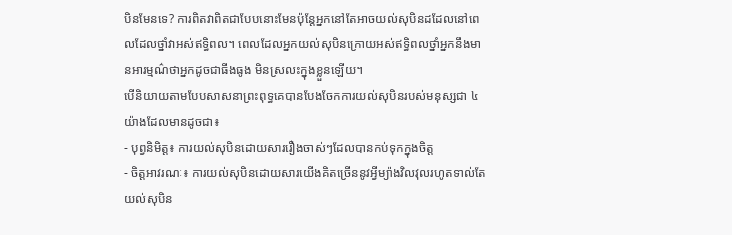បិនមែនទេ? ការពិតវាពិតជាបែបនោះមែនប៉ុន្តែអ្នកនៅតែអាចយល់សុបិនដដែលនៅពេលដែលថ្នាំវាអស់ឥទ្ធិពល។ ពេលដែលអ្នកយល់សុបិនក្រោយអស់ឥទ្ធិពលថ្នាំអ្នកនឹងមានអារម្មណ៌ថាអ្នកដូចជាធីងធូង មិនស្រលះក្នុងខ្លួនឡើយ។
បើនិយាយតាមបែបសាសនាព្រះពុទ្ធគេបានបែងចែកការយល់សុបិនរបស់មនុស្សជា ៤យ៉ាងដែលមានដូចជា៖
- បុព្វនិមិត្ត៖ ការយល់សុបិនដោយសាររឿងចាស់ៗដែលបានកប់ទុកក្នុងចិត្ត
- ចិត្តអាវរណៈ៖ ការយល់សុបិនដោយសារយើងគិតច្រើននូវអ្វីម្យ៉ាងវិលវុលរហូតទាល់តែយល់សុបិន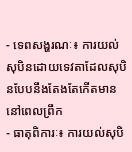- ទេពសង្ហរណៈ៖ ការយល់សុបិនដោយទេវតាដែលសុបិនបែបនឹងតែងតែកើតមាននៅពេលព្រឹក
- ធាតុពិការៈ៖ ការយល់សុបិ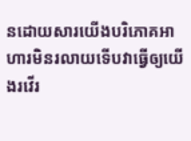នដោយសារយើងបរិភោគអាហារមិនរលាយទើបវាធ្វើឲ្យយើងរវើរ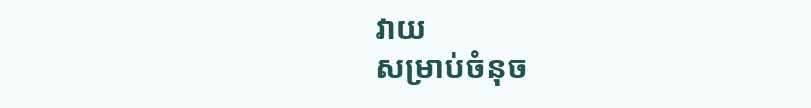វាយ
សម្រាប់ចំនុច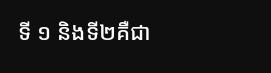ទី ១ និងទី២គឺជា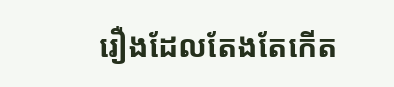រឿងដែលតែងតែកើត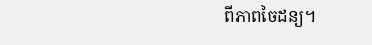ពីភាពចៃដន្យ។